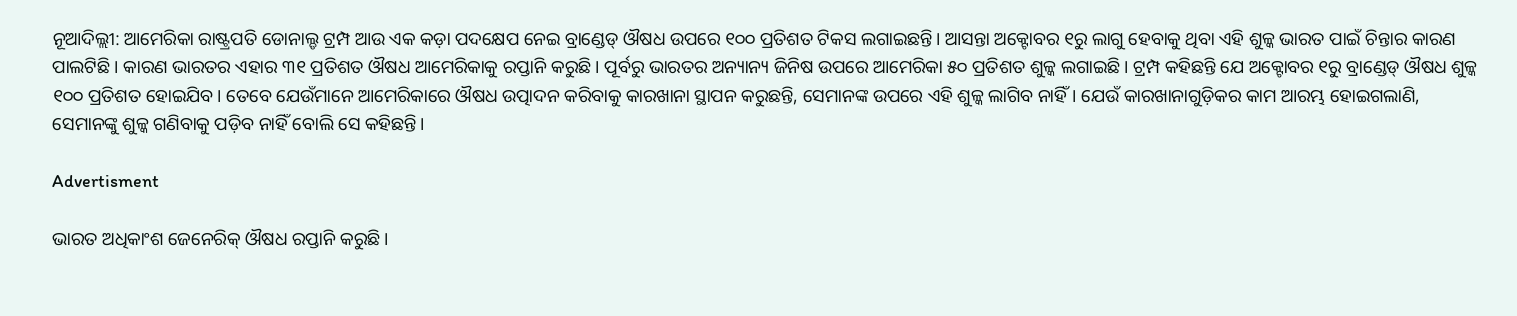ନୂଆଦିଲ୍ଲୀ: ଆମେରିକା ରାଷ୍ଟ୍ରପତି ଡୋନାଲ୍ଡ ଟ୍ରମ୍ପ ଆଉ ଏକ କଡ଼ା ପଦକ୍ଷେପ ନେଇ ବ୍ରାଣ୍ଡେଡ୍‌ ଔଷଧ ଉପରେ ୧୦୦ ପ୍ରତିଶତ ଟିକସ ଲଗାଇଛନ୍ତି। ଆସନ୍ତା ଅକ୍ଟୋବର ୧ରୁ ଲାଗୁ ହେବାକୁ ଥିବା ଏହି ଶୁଳ୍କ ଭାରତ ପାଇଁ ଚିନ୍ତାର କାରଣ ପାଲଟିଛି। କାରଣ ଭାରତର ଏହାର ୩୧ ପ୍ରତିଶତ ଔଷଧ ଆମେରିକାକୁ ରପ୍ତାନି କରୁଛି। ପୂର୍ବରୁ ଭାରତର ଅନ୍ୟାନ୍ୟ ଜିନିଷ ଉପରେ ଆମେରିକା ୫୦ ପ୍ରତିଶତ ଶୁଳ୍କ ଲଗାଇଛି। ଟ୍ରମ୍ପ କହିଛନ୍ତି ‌ଯେ ଅକ୍ଟୋବର ୧ରୁ ବ୍ରାଣ୍ଡେଡ୍‌ ଔଷଧ ଶୁଳ୍କ ୧୦୦ ପ୍ରତିଶତ ହୋଇଯିବ। ତେବେ ଯେଉଁମାନେ ଆମେରିକାରେ ଔଷଧ ଉତ୍ପାଦନ କରିବାକୁ କାରଖାନା ସ୍ଥାପନ କରୁଛନ୍ତି, ସେମାନଙ୍କ ଉପରେ ଏହି ଶୁଳ୍କ ଲାଗିବ ନାହିଁ। ଯେଉଁ କାରଖାନାଗୁଡ଼ିକର କାମ ଆରମ୍ଭ ହୋଇଗଲାଣି, ସେମାନଙ୍କୁ ଶୁଳ୍କ ଗଣିବାକୁ ପଡ଼ିବ ନାହିଁ ବୋଲି ସେ କହିଛନ୍ତି।

Advertisment

ଭାରତ ଅଧିକାଂଶ ଜେନେରିକ୍ ଔଷଧ ରପ୍ତାନି କରୁଛି।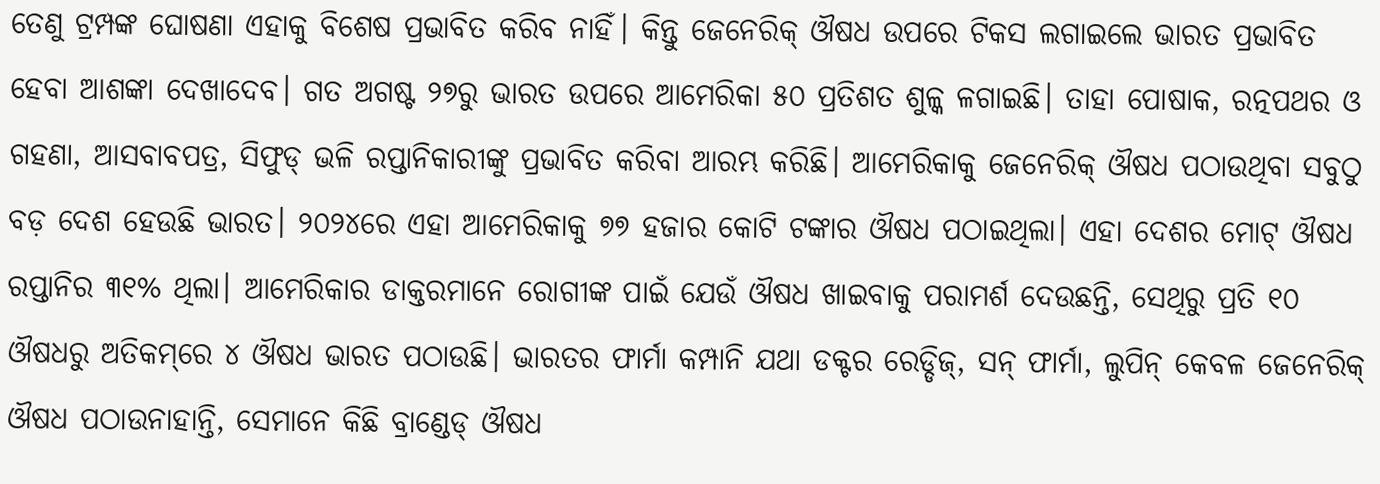ତେଣୁ ଟ୍ରମ୍ପଙ୍କ ଘୋଷଣା ଏହାକୁ ବିଶେଷ ପ୍ରଭାବିତ କରିବ ନାହିଁ। କିନ୍ତୁ ଜେନେରିକ୍‌ ଔଷଧ ଉପରେ ଟିକସ ଲଗାଇଲେ ଭାରତ ପ୍ରଭାବିତ ହେବା ଆଶଙ୍କା ଦେଖାଦେବ। ଗତ ଅଗଷ୍ଟ ୨୭ରୁ ଭାରତ ଉପରେ ଆମେରିକା ୫୦ ପ୍ରତିଶତ ଶୁଳ୍କ ଳଗାଇଛି। ତାହା ପୋଷାକ, ରତ୍ନପଥର ଓ ଗହଣା, ଆସବାବପତ୍ର, ସିଫୁଡ୍‌ ଭଳି ରପ୍ତାନିକାରୀଙ୍କୁ ପ୍ରଭାବିତ କରିବା ଆରମ୍ଭ କରିଛି। ଆମେରିକାକୁ ଜେନେରିକ୍ ଔଷଧ ପଠାଉଥିବା ସବୁଠୁ ବଡ଼ ଦେଶ ହେଉଛି ଭାରତ। ୨୦୨୪ରେ ଏହା ଆମେରିକାକୁ ୭୭ ହଜାର କୋଟି ଟଙ୍କାର ଔଷଧ ପଠାଇଥିଲା। ଏହା ଦେଶର ମୋଟ୍ ଔଷଧ ରପ୍ତାନିର ୩୧% ଥିଲା। ଆମେରିକାର ଡାକ୍ତରମାନେ ରୋଗୀଙ୍କ ପାଇଁ ଯେଉଁ ଔଷଧ ଖାଇବାକୁ ପରାମର୍ଶ ଦେଉଛନ୍ତି, ସେଥିରୁ ପ୍ରତି ୧୦ ଔଷଧରୁ ଅତିକମ୍‌ରେ ୪ ଔଷଧ ଭାରତ ପଠାଉଛି। ଭାରତର ଫାର୍ମା କମ୍ପାନି ଯଥା ଡକ୍ଟର ରେଡ୍ଡିଜ୍‌, ସନ୍ ଫାର୍ମା, ଲୁପିନ୍‌ କେବଳ ଜେନେରିକ୍ ଔଷଧ ପଠାଉନାହାନ୍ତି, ସେମାନେ କିଛି ବ୍ରାଣ୍ଡେଡ୍‌ ଔଷଧ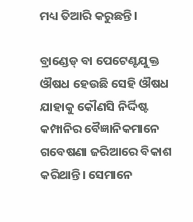ମଧ୍ୟ ତିଆରି କରୁଛନ୍ତି।

ବ୍ରାଣ୍ଡେଡ୍‌ ବା ପେଟେଣ୍ଟଯୁକ୍ତ ଔଷଧ ହେଉଛି ସେହି ଔଷଧ ଯାହାକୁ କୌଣସି ନିର୍ଦ୍ଦିଷ୍ଟ କମ୍ପାନିର ବୈଜ୍ଞାନିକମାନେ ଗବେଷଣା ଜରିଆରେ ବିକାଶ କରିଥାନ୍ତି। ସେମାନେ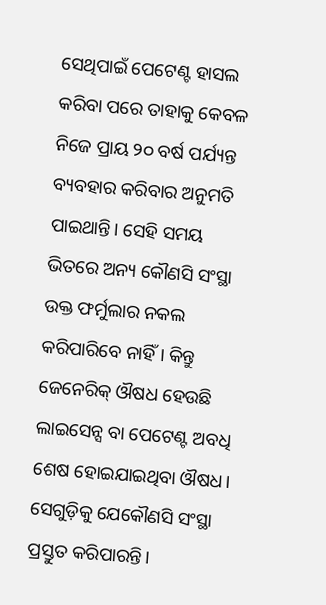ସେଥିପାଇଁ ପେଟେଣ୍ଟ ହାସଲ କରିବା ପରେ ତାହାକୁ କେବଳ ନିଜେ ପ୍ରାୟ ୨୦ ବର୍ଷ ପର୍ଯ୍ୟନ୍ତ ବ୍ୟବହାର କରିବାର ଅନୁମତି ପାଇଥାନ୍ତି। ସେହି ସମୟ ଭିତରେ ଅନ୍ୟ କୌଣସି ସଂସ୍ଥା ଉକ୍ତ ଫର୍ମୁଲାର ନକଲ କରିପାରିବେ ନାହିଁ। କିନ୍ତୁ ଜେନେରିକ୍ ଔଷଧ ହେଉଛି ଲାଇସେନ୍ସ ବା ପେଟେଣ୍ଟ ଅବଧି ଶେଷ ହୋଇଯାଇଥିବା ଔଷଧ। ସେଗୁଡ଼ିକୁ ଯେକୌଣସି ସଂସ୍ଥା ପ୍ରସ୍ତୁତ କରିପାରନ୍ତି।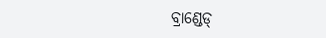ବ୍ରାଣ୍ଡେଡ୍‌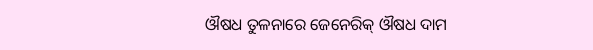ଔଷଧ ତୁଳନାରେ ଜେନେରିକ୍ ଔଷଧ ଦାମ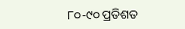୮୦-୯୦ ପ୍ରତିଶତ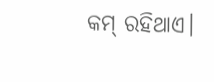କମ୍ ରହିଥାଏ।